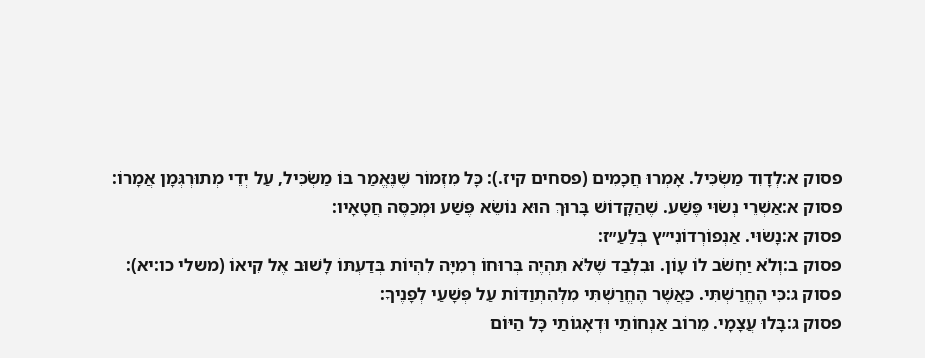פסוק א:לְדָוִד מַשְׂכִּיל. אָמְרוּ חֲכָמִים (פסחים קיז.): כָּל מִזְמוֹר שֶׁנֶּאֱמַר בּוֹ מַשְׂכִּיל, עַל יְדֵי מְתוּרְגְּמָן אֲמָרוֹ:
פסוק א:אַשְׁרֵי נְשׂוּי פֶּשַׁע. שֶׁהַקָּדוֹשׁ בָּרוּךְ הוּא נוֹשֵׂא פֶּשַׁע וּמְכַסֶּה חֲטָאָיו:
פסוק א:נָשׂוּי. אַנְפוֹרְדוֹנִי״ץ בְּלַעַ״ז:
פסוק ב:וְלֹא יַחְשֹׁב לוֹ עָוֹן. וּבִלְבַד שֶׁלֹּא תִּהְיֶה בְּרוּחוֹ רְמִיָּה לִהְיוֹת בְּדַעְתּוֹ לָשׁוּב אֶל קִיאוֹ (משלי כו:יא):
פסוק ג:כִּי הֶחֱרַשְׁתִּי. כַּאֲשֶׁר הֶחֱרַשְׁתִּי מִלְּהִתְוַדּוֹת עַל פְּשָׁעַי לְפָנֶיךָ:
פסוק ג:בָּלוּ עֲצָמָי. מֵרוֹב אַנְחוֹתַי וּדְאָגוֹתַי כָּל הַיּוֹם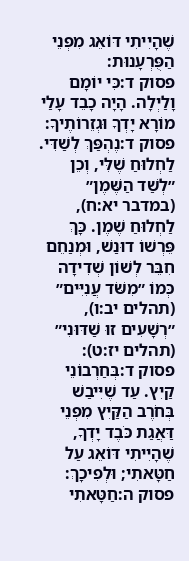שֶׁהָיִיתִי דּוֹאֵג מִפְּנֵי הַפֻּרְעָנוּת:
פסוק ד:כִּי יוֹמָם וָלַיְלָה. הָיָה כָבֵד עָלַי מוֹרָא יָדְךָ וּגְזֵרוֹתֶיךָ:
פסוק ד:נֶהְפַּךְ לְשַׁדִּי. לַחְלוּחַ שֶׁלִּי, וְכֵן ״לְשַׁד הַשֶּׁמֶן״ (במדבר יא:ח), לַחְלוּחַ שֶׁמֶן. כָּךְ פֵּרְשׁוֹ דוּנַשׁ, וּמְנַחֵם חִבֵּר לְשׁוֹן שְׁדִידָה כְּמוֹ ״מִשֹּׁד עֲנִיִּים״ (תהלים יב:ו), ״רְשָׁעִים זוּ שַׁדּוּנִי״ (תהלים יז:ט):
פסוק ד:בְּחַרְבוֹנֵי קַיִץ. עַד שֶׁיִּיבַשׁ בְּחֹרֶב הַקַּיִץ מִפְּנֵי דַּאֲגַת כֹּבֶד יָדְךָ, שֶׁהָיִיתִי דּוֹאֵג עַל חַטָּאתִי; וּלְפִיכָךְ:
פסוק ה:חַטָּאתִי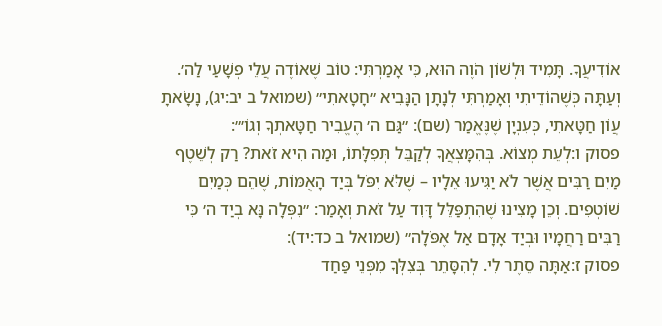אוֹדִיעֲךָ. תָּמִיד וּלְשׁוֹן הֹוֶה הוּא, כִּי אָמַרְתִּי: טוֹב שֶׁאוֹדֶה עֲלֵי פְשָׁעַי לַה׳. וְעַתָּה כְּשֶׁהוֹדֵיתִי וְאָמַרְתִּי לְנָתָן הַנָּבִיא ״חָטָאתִי״ (שמואל ב יב:יג), נָשָׂאתָ עֲוֹן חַטָּאתִי, כְּעִנְיָן שֶׁנֶּאֱמַר (שם): ״גַּם ה׳ הֶעֱבִיר חַטָּאתְךָ וְגוֹ׳״:
פסוק ו:לְעֵת מְצוֹא. בְּהִמָּצְאֲךָ לְקַבֵּל תְּפִלָּתוֹ, וּמַה הִיא זֹאת? רַק לְשֵׁטֶף מַיִם רַבִּים אֲשֶׁר לֹא יַגִּיעוּ אֵלָיו – שֶׁלֹּא יִפֹּל בְּיַד הָאֻמּוֹת, שֶׁהֵם כְּמַיִם שׁוֹטְפִים. וְכֵן מָצִינוּ שֶׁהִתְפַּלֵּל דָּוִד עַל זֹאת וְאָמַר: ״נִפְּלָה נָּא בְיַד ה׳ כִּי רַבִּים רַחֲמָיו וּבְיַד אָדָם אַל אֶפֹּלָה״ (שמואל ב כד:יד):
פסוק ז:אַתָּה סֵתֶר לִי. לְהִסָּתֵר בְּצִלְּךָ מִפְּנֵי פַּחַד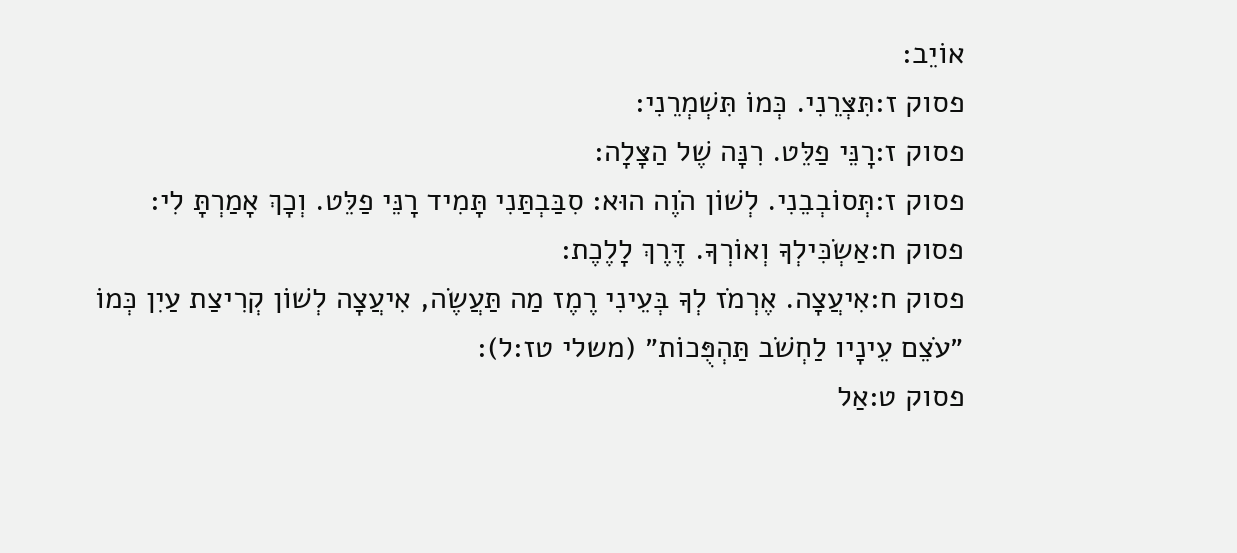אוֹיֵב:
פסוק ז:תִּצְּרֵנִי. כְּמוֹ תִּשְׁמְרֵנִי:
פסוק ז:רָנֵּי פַלֵּט. רִנָּה שֶׁל הַצָּלָה:
פסוק ז:תְּסוֹבְבֵנִי. לְשׁוֹן הֹוֶה הוּא: סִבַּבְתַּנִי תָּמִיד רָנֵּי פַלֵּט. וְכָךְ אָמַרְתָּ לִי:
פסוק ח:אַשְׂכִּילְךָ וְאוֹרְךָ. דֶּרֶךְ לָלֶכֶת:
פסוק ח:אִיעֲצָה. אֶרְמֹז לְךָ בְּעֵינִי רֶמֶז מַה תַּעֲשֶׂה, אִיעֲצָה לְשׁוֹן קְרִיצַת עַיִן כְּמוֹ ״עֹצֵם עֵינָיו לַחְשֹׁב תַּהְפֻּכוֹת״ (משלי טז:ל):
פסוק ט:אַל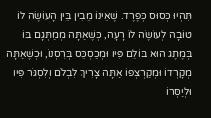תִּהְיוּ כְּסוּס כְּפֶרֶד. שֶׁאֵינוֹ מֵבִין בֵּין הָעוֹשֶׂה לוֹ טוֹבָה לְעוֹשֶׂה לוֹ רָעָה, כְּשֶׁאַתָּה מְמַתְּגָם בּוֹ בְּמֶתֶג הוּא בּוֹלֵם פִּיו וּמְכַסְכֵּס בְּרִסְנוֹ, וּכְשֶׁאַתָּה מְקָרְדוֹ וּמְקַרְצְפוֹ אַתָּה צָרִיךְ לִבְלֹם וְלִסְגֹּר פִּיו וּלְיַסְּרוֹ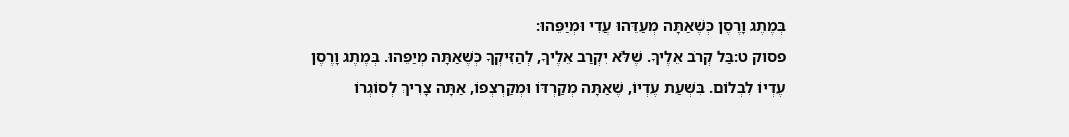בְּמֶתֶג וָרֶסֶן כְּשֶׁאַתָּה מְעַדֵּהוּ עֲדִי וּמְיַפֵּהוּ:
פסוק ט:בַּל קְרֹב אֵלֶיךָ. שֶׁלֹּא יִקְרַב אֵלֶיךָ, לְהַזִּיקְךָ כְּשֶׁאַתָּה מְיַפֵּהוּ. בְּמֶתֶג וָרֶסֶן עֶדְיוֹ לִבְלוֹם. בִּשְׁעַת עֶדְיוֹ, שֶׁאַתָּה מְקַרְדּוֹ וּמְקַרְצְפוֹ, אַתָּה צָרִיךְ לְסוֹגְרוֹ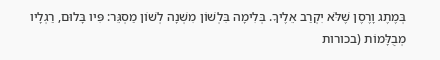בְּמֶתֶג וָרֶסֶן שֶׁלֹּא יִקְרַב אֵלֶיךָ. בְּלִימָה בִּלְשׁוֹן מִשְׁנָה לְשׁוֹן מַסְגֵּר: פִּיו בָּלוּם, רַגְלָיו מְבֻלָּמוֹת (בכורות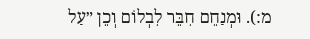מ:). וּמְנַחֵם חִבֵּר לִבְלוֹם וְכֵן ״עַל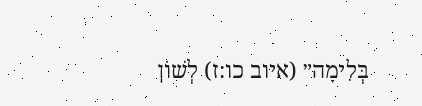בְּלִימָה״ (איוב כו:ז) לְשׁוֹן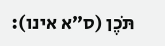תֹּכֶן (ס״א אינו):